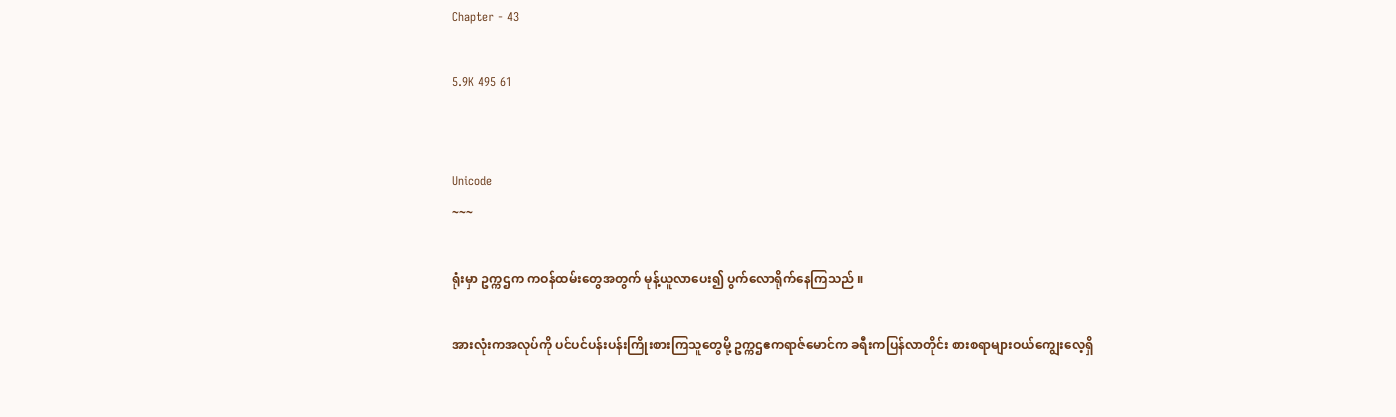Chapter - 43

5.9K 495 61


Unicode
~~~

ရုံးမှာ ဥက္ကဌက ကဝန်ထမ်းတွေအတွက် မုန့်ယူလာပေး၍ ပွက်လောရိုက်နေကြသည် ။

အားလုံးကအလုပ်ကို ပင်ပင်ပန်းပန်းကြိုးစားကြသူတွေမို့ ဥက္ကဌဧကရာဇ်မောင်က ခရီးကပြန်လာတိုင်း စားစရာများဝယ်ကျွေးလေ့ရှိ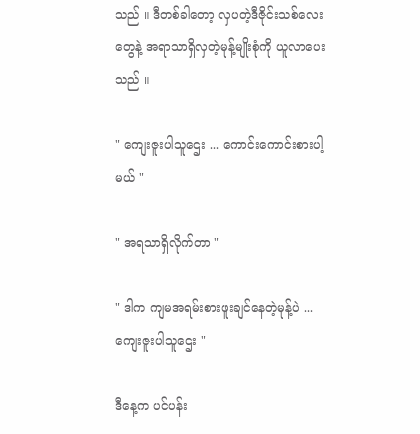သည် ။ ဒီတစ်ခါတော့ လှပတဲ့ဒီဇိုင်းသစ်လေးတွေနဲ့ အရာသာရှိလှတဲ့မုန့်မျိုးစုံကို ယူလာပေးသည် ။

" ကျေးဇူးပါသူဌေး ... ကောင်းကောင်းစားပါ့မယ် "

" အရသာရှိလိုက်တာ "

" ဒါက ကျမအရမ်းစားဖူးချင်နေတဲ့မုန့်ပဲ ... ကျေးဇူးပါသူဌေး "

ဒီနေ့က ပင်ပန်း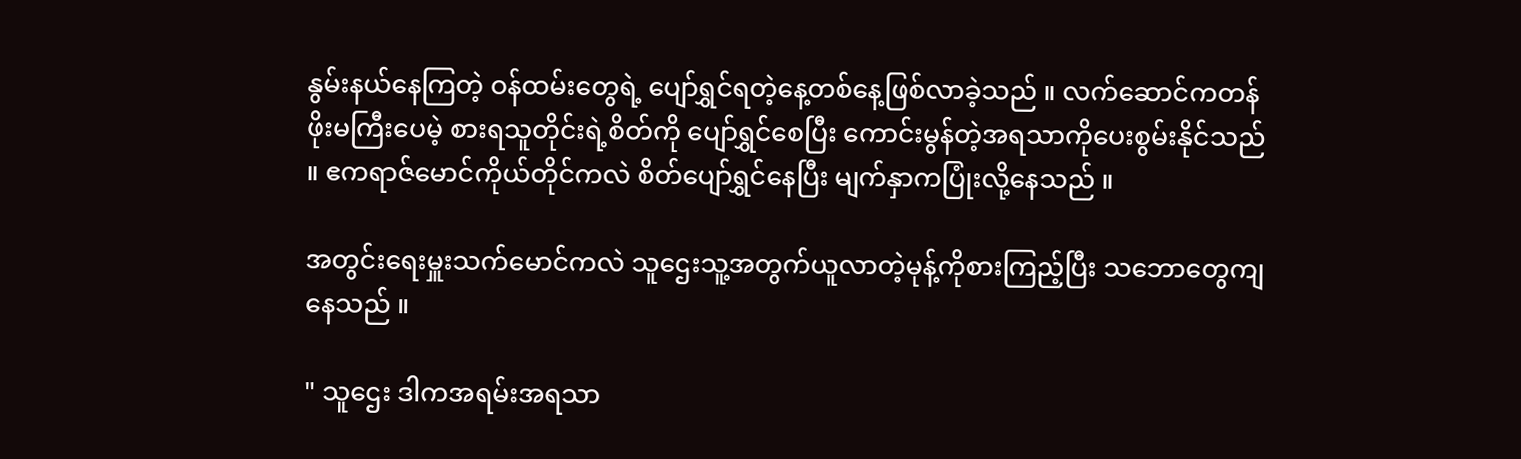နွမ်းနယ်နေကြတဲ့ ဝန်ထမ်းတွေရဲ့ ပျော်ရွှင်ရတဲ့နေ့တစ်နေ့ဖြစ်လာခဲ့သည် ။ လက်ဆောင်ကတန်ဖိုးမကြီးပေမဲ့ စားရသူတိုင်းရဲ့စိတ်ကို ပျော်ရွှင်စေပြီး ကောင်းမွန်တဲ့အရသာကိုပေးစွမ်းနိုင်သည် ။ ဧကရာဇ်မောင်ကိုယ်တိုင်ကလဲ စိတ်ပျော်ရွှင်နေပြီး မျက်နှာကပြုံးလို့နေသည် ။

အတွင်းရေးမှူးသက်မောင်ကလဲ သူဌေးသူ့အတွက်ယူလာတဲ့မုန့်ကိုစားကြည့်ပြီး သဘောတွေကျနေသည် ။

" သူဌေး ဒါကအရမ်းအရသာ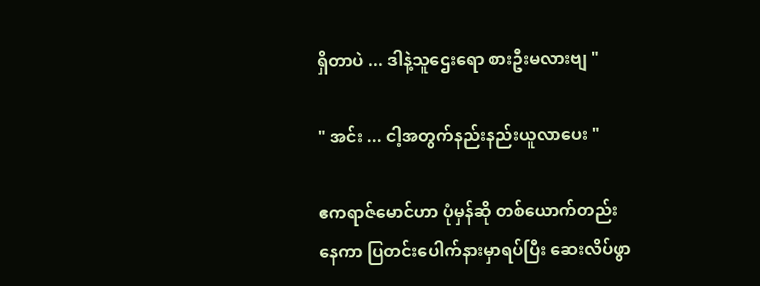ရှိတာပဲ ... ဒါနဲ့သူဌေးရော စားဦးမလားဗျ "

" အင်း ... ငါ့အတွက်နည်းနည်းယူလာပေး "

ဧကရာဇ်မောင်ဟာ ပုံမှန်ဆို တစ်ယောက်တည်းနေကာ ပြတင်းပေါက်နားမှာရပ်ပြီး ဆေးလိပ်ဖွာ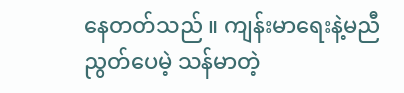နေတတ်သည် ။ ကျန်းမာရေးနဲ့မညီညွတ်ပေမဲ့ သန်မာတဲ့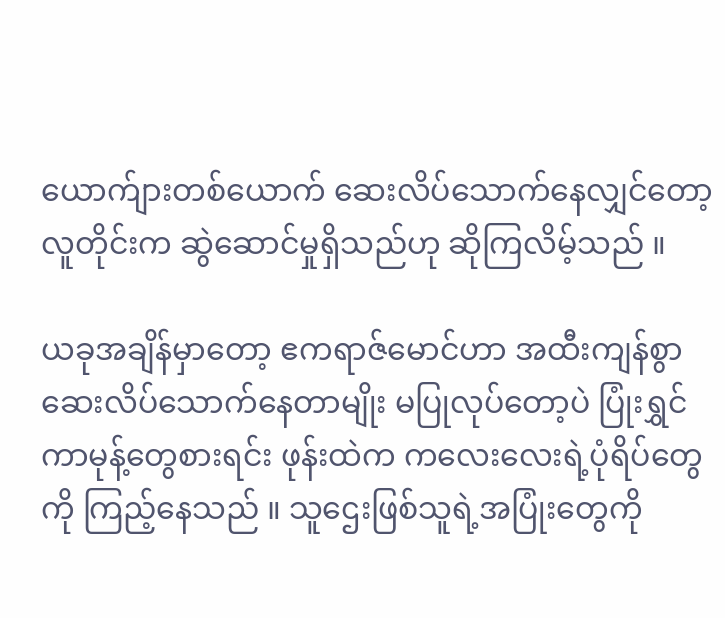ယောက်ျားတစ်ယောက် ဆေးလိပ်သောက်နေလျှင်တော့ လူတိုင်းက ဆွဲဆောင်မှုရှိသည်ဟု ဆိုကြလိမ့်သည် ။

ယခုအချိန်မှာတော့ ဧကရာဇ်မောင်ဟာ အထီးကျန်စွာ ဆေးလိပ်သောက်နေတာမျိုး မပြုလုပ်တော့ပဲ ပြုံးရွှင်ကာမုန့်တွေစားရင်း ဖုန်းထဲက ကလေးလေးရဲ့ပုံရိပ်တွေကို ကြည့်နေသည် ။ သူဌေးဖြစ်သူရဲ့အပြုံးတွေကို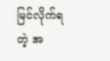မြင်လိုက်ရတဲ့ အ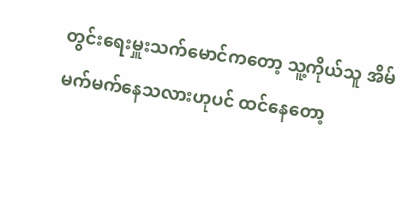တွင်းရေးမှူးသက်မောင်ကတော့ သူ့ကိုယ်သူ အိမ်မက်မက်နေသလားဟုပင် ထင်နေတော့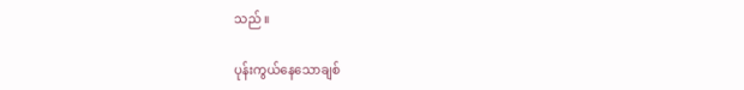သည် ။

ပုန်းကွယ်နေသောချစ်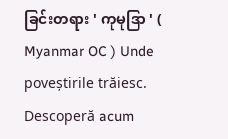ခြင်းတရား ' ကုမုဒြာ ' ( Myanmar OC ) Unde poveștirile trăiesc. Descoperă acum